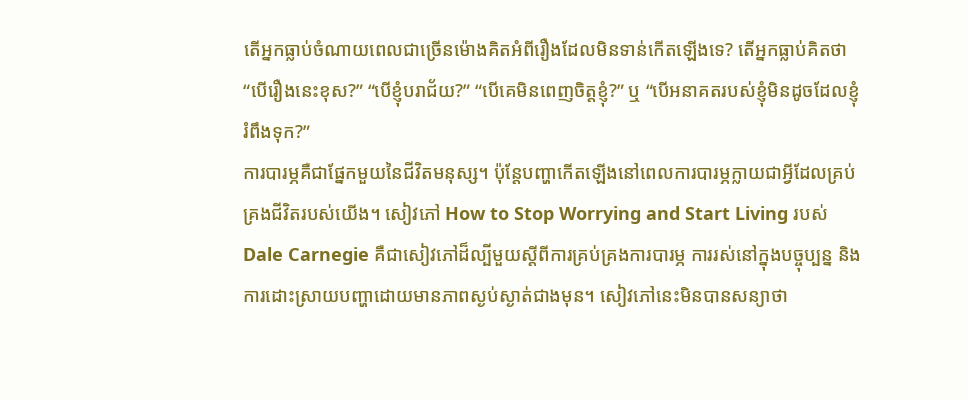តើអ្នកធ្លាប់ចំណាយពេលជាច្រើនម៉ោងគិតអំពីរឿងដែលមិនទាន់កើតឡើងទេ? តើអ្នកធ្លាប់គិតថា “បើរឿងនេះខុស?” “បើខ្ញុំបរាជ័យ?” “បើគេមិនពេញចិត្តខ្ញុំ?” ឬ “បើអនាគតរបស់ខ្ញុំមិនដូចដែលខ្ញុំរំពឹងទុក?”
ការបារម្ភគឺជាផ្នែកមួយនៃជីវិតមនុស្ស។ ប៉ុន្តែបញ្ហាកើតឡើងនៅពេលការបារម្ភក្លាយជាអ្វីដែលគ្រប់គ្រងជីវិតរបស់យើង។ សៀវភៅ How to Stop Worrying and Start Living របស់ Dale Carnegie គឺជាសៀវភៅដ៏ល្បីមួយស្តីពីការគ្រប់គ្រងការបារម្ភ ការរស់នៅក្នុងបច្ចុប្បន្ន និងការដោះស្រាយបញ្ហាដោយមានភាពស្ងប់ស្ងាត់ជាងមុន។ សៀវភៅនេះមិនបានសន្យាថា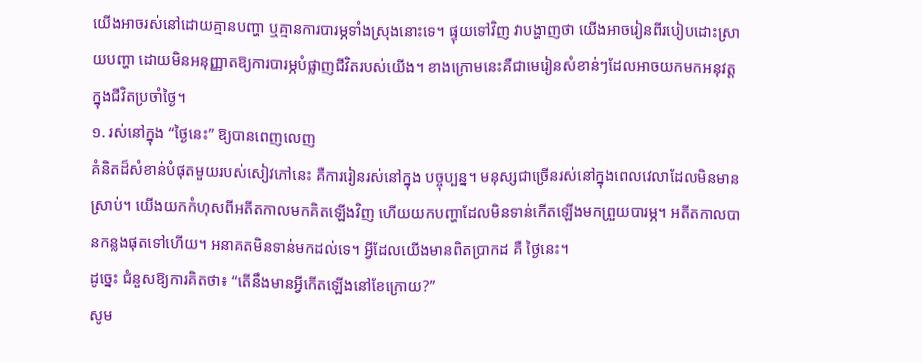យើងអាចរស់នៅដោយគ្មានបញ្ហា ឬគ្មានការបារម្ភទាំងស្រុងនោះទេ។ ផ្ទុយទៅវិញ វាបង្ហាញថា យើងអាចរៀនពីរបៀបដោះស្រាយបញ្ហា ដោយមិនអនុញ្ញាតឱ្យការបារម្ភបំផ្លាញជីវិតរបស់យើង។ ខាងក្រោមនេះគឺជាមេរៀនសំខាន់ៗដែលអាចយកមកអនុវត្តក្នុងជីវិតប្រចាំថ្ងៃ។
១. រស់នៅក្នុង “ថ្ងៃនេះ” ឱ្យបានពេញលេញ
គំនិតដ៏សំខាន់បំផុតមួយរបស់សៀវភៅនេះ គឺការរៀនរស់នៅក្នុង បច្ចុប្បន្ន។ មនុស្សជាច្រើនរស់នៅក្នុងពេលវេលាដែលមិនមានស្រាប់។ យើងយកកំហុសពីអតីតកាលមកគិតឡើងវិញ ហើយយកបញ្ហាដែលមិនទាន់កើតឡើងមកព្រួយបារម្ភ។ អតីតកាលបានកន្លងផុតទៅហើយ។ អនាគតមិនទាន់មកដល់ទេ។ អ្វីដែលយើងមានពិតប្រាកដ គឺ ថ្ងៃនេះ។
ដូច្នេះ ជំនួសឱ្យការគិតថា៖ “តើនឹងមានអ្វីកើតឡើងនៅខែក្រោយ?”
សូម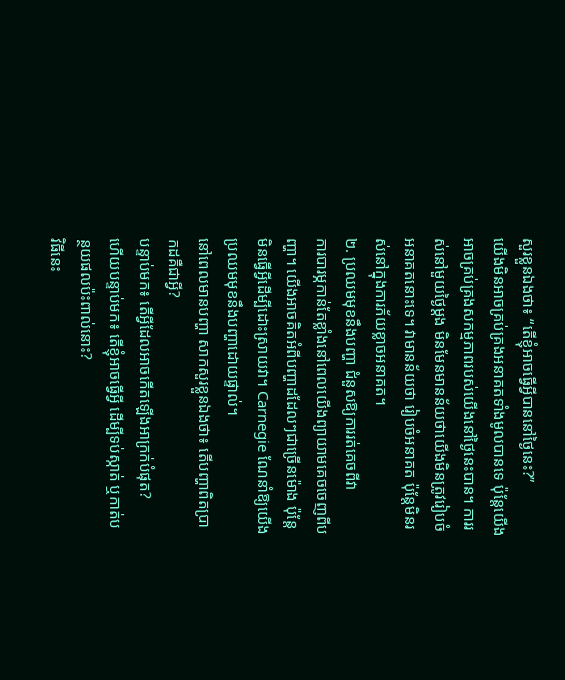សួរខ្លួនឯងថា៖ “តើខ្ញុំអាចធ្វើអ្វីបាននៅថ្ងៃនេះ?”
យើងមិនអាចគ្រប់គ្រងអនាគតទាំងមូលបានទេ ប៉ុន្តែយើងអាចគ្រប់គ្រងសកម្មភាពរបស់យើងនៅថ្ងៃនេះបាន។ ការរស់នៅមួយថ្ងៃម្តង មិនមែនមានន័យថាយើងមិនត្រូវរៀបចំអនាគតនោះទេ។ វាមានន័យថា រៀបចំអនាគត ប៉ុន្តែមិនរស់នៅក្នុងការភ័យខ្លាចអនាគត។
២. ប្រឈមមុខនឹងបញ្ហា ជំនួសឱ្យការរត់គេចពីវា
ការបារម្ភកាន់តែខ្លាំងនៅពេលយើងព្យាយាមគេចចេញពីបញ្ហា។ យើងអាចគិតអំពីបញ្ហាដដែលៗជាច្រើនម៉ោង ប៉ុន្តែមិនធ្វើអ្វីដើម្បីដោះស្រាយវា។ Carnegie ណែនាំឱ្យយើងប្រឈមមុខនឹងបញ្ហាដោយផ្ទាល់។
នៅពេលមានបញ្ហា សាកសួរខ្លួនឯងថា៖ តើបញ្ហាពិតប្រាកដគឺជាអ្វី?
បន្ទាប់មក៖ តើអ្វីដែលអាចកើតឡើងអាក្រក់បំផុត?
ហើយបន្ទាប់មក៖ តើខ្ញុំអាចធ្វើអ្វី ដើម្បីទប់ស្កាត់ ឬកាត់បន្ថយផលប៉ះពាល់នោះ?
វិធីនេះ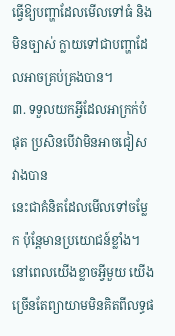ធ្វើឱ្យបញ្ហាដែលមើលទៅធំ និងមិនច្បាស់ ក្លាយទៅជាបញ្ហាដែលអាចគ្រប់គ្រងបាន។
៣. ទទួលយកអ្វីដែលអាក្រក់បំផុត ប្រសិនបើវាមិនអាចជៀសវាងបាន
នេះជាគំនិតដែលមើលទៅចម្លែក ប៉ុន្តែមានប្រយោជន៍ខ្លាំង។ នៅពេលយើងខ្លាចអ្វីមួយ យើងច្រើនតែព្យាយាមមិនគិតពីលទ្ធផ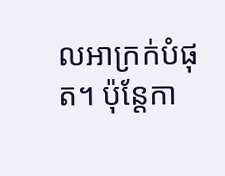លអាក្រក់បំផុត។ ប៉ុន្តែកា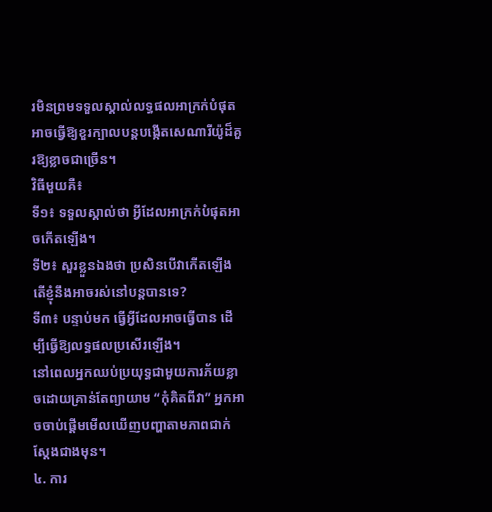រមិនព្រមទទួលស្គាល់លទ្ធផលអាក្រក់បំផុត អាចធ្វើឱ្យខួរក្បាលបន្តបង្កើតសេណារីយ៉ូដ៏គួរឱ្យខ្លាចជាច្រើន។
វិធីមួយគឺ៖
ទី១៖ ទទួលស្គាល់ថា អ្វីដែលអាក្រក់បំផុតអាចកើតឡើង។
ទី២៖ សួរខ្លួនឯងថា ប្រសិនបើវាកើតឡើង តើខ្ញុំនឹងអាចរស់នៅបន្តបានទេ?
ទី៣៖ បន្ទាប់មក ធ្វើអ្វីដែលអាចធ្វើបាន ដើម្បីធ្វើឱ្យលទ្ធផលប្រសើរឡើង។
នៅពេលអ្នកឈប់ប្រយុទ្ធជាមួយការភ័យខ្លាចដោយគ្រាន់តែព្យាយាម “កុំគិតពីវា” អ្នកអាចចាប់ផ្តើមមើលឃើញបញ្ហាតាមភាពជាក់ស្តែងជាងមុន។
៤. ការ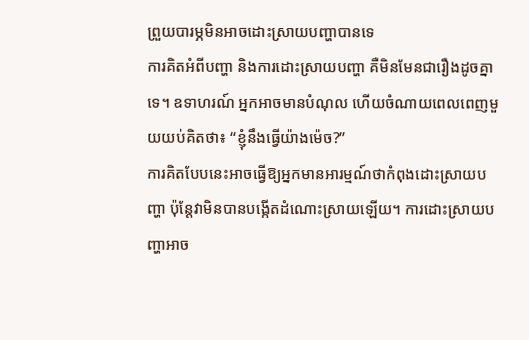ព្រួយបារម្ភមិនអាចដោះស្រាយបញ្ហាបានទេ
ការគិតអំពីបញ្ហា និងការដោះស្រាយបញ្ហា គឺមិនមែនជារឿងដូចគ្នាទេ។ ឧទាហរណ៍ អ្នកអាចមានបំណុល ហើយចំណាយពេលពេញមួយយប់គិតថា៖ “ខ្ញុំនឹងធ្វើយ៉ាងម៉េច?”
ការគិតបែបនេះអាចធ្វើឱ្យអ្នកមានអារម្មណ៍ថាកំពុងដោះស្រាយបញ្ហា ប៉ុន្តែវាមិនបានបង្កើតដំណោះស្រាយឡើយ។ ការដោះស្រាយបញ្ហាអាច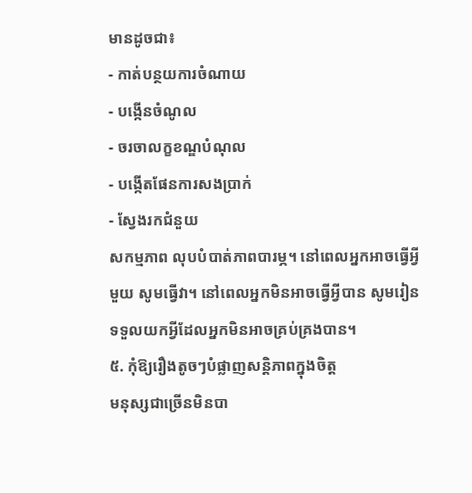មានដូចជា៖
- កាត់បន្ថយការចំណាយ
- បង្កើនចំណូល
- ចរចាលក្ខខណ្ឌបំណុល
- បង្កើតផែនការសងប្រាក់
- ស្វែងរកជំនួយ
សកម្មភាព លុបបំបាត់ភាពបារម្ភ។ នៅពេលអ្នកអាចធ្វើអ្វីមួយ សូមធ្វើវា។ នៅពេលអ្នកមិនអាចធ្វើអ្វីបាន សូមរៀនទទួលយកអ្វីដែលអ្នកមិនអាចគ្រប់គ្រងបាន។
៥. កុំឱ្យរឿងតូចៗបំផ្លាញសន្តិភាពក្នុងចិត្ត
មនុស្សជាច្រើនមិនបា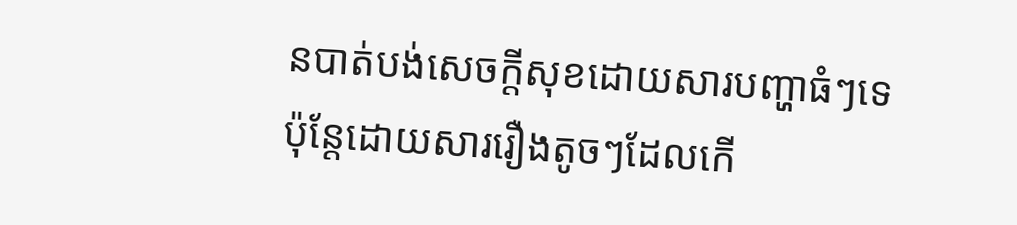នបាត់បង់សេចក្តីសុខដោយសារបញ្ហាធំៗទេ ប៉ុន្តែដោយសាររឿងតូចៗដែលកើ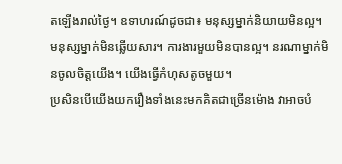តឡើងរាល់ថ្ងៃ។ ឧទាហរណ៍ដូចជា៖ មនុស្សម្នាក់និយាយមិនល្អ។ មនុស្សម្នាក់មិនឆ្លើយសារ។ ការងារមួយមិនបានល្អ។ នរណាម្នាក់មិនចូលចិត្តយើង។ យើងធ្វើកំហុសតូចមួយ។
ប្រសិនបើយើងយករឿងទាំងនេះមកគិតជាច្រើនម៉ោង វាអាចបំ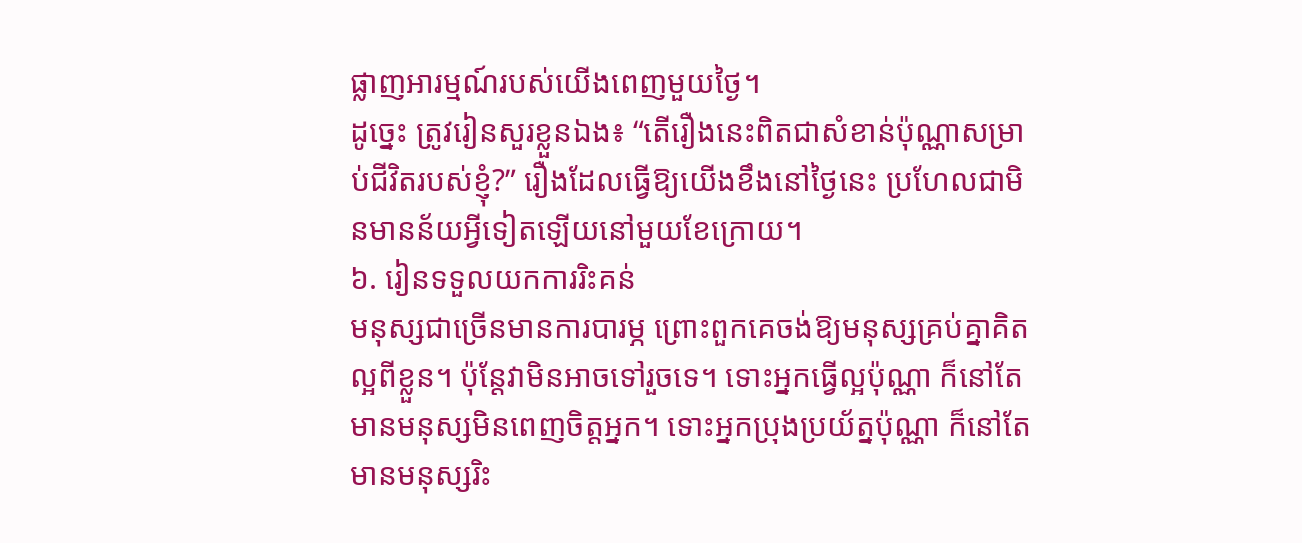ផ្លាញអារម្មណ៍របស់យើងពេញមួយថ្ងៃ។
ដូច្នេះ ត្រូវរៀនសួរខ្លួនឯង៖ “តើរឿងនេះពិតជាសំខាន់ប៉ុណ្ណាសម្រាប់ជីវិតរបស់ខ្ញុំ?” រឿងដែលធ្វើឱ្យយើងខឹងនៅថ្ងៃនេះ ប្រហែលជាមិនមានន័យអ្វីទៀតឡើយនៅមួយខែក្រោយ។
៦. រៀនទទួលយកការរិះគន់
មនុស្សជាច្រើនមានការបារម្ភ ព្រោះពួកគេចង់ឱ្យមនុស្សគ្រប់គ្នាគិតល្អពីខ្លួន។ ប៉ុន្តែវាមិនអាចទៅរួចទេ។ ទោះអ្នកធ្វើល្អប៉ុណ្ណា ក៏នៅតែមានមនុស្សមិនពេញចិត្តអ្នក។ ទោះអ្នកប្រុងប្រយ័ត្នប៉ុណ្ណា ក៏នៅតែមានមនុស្សរិះ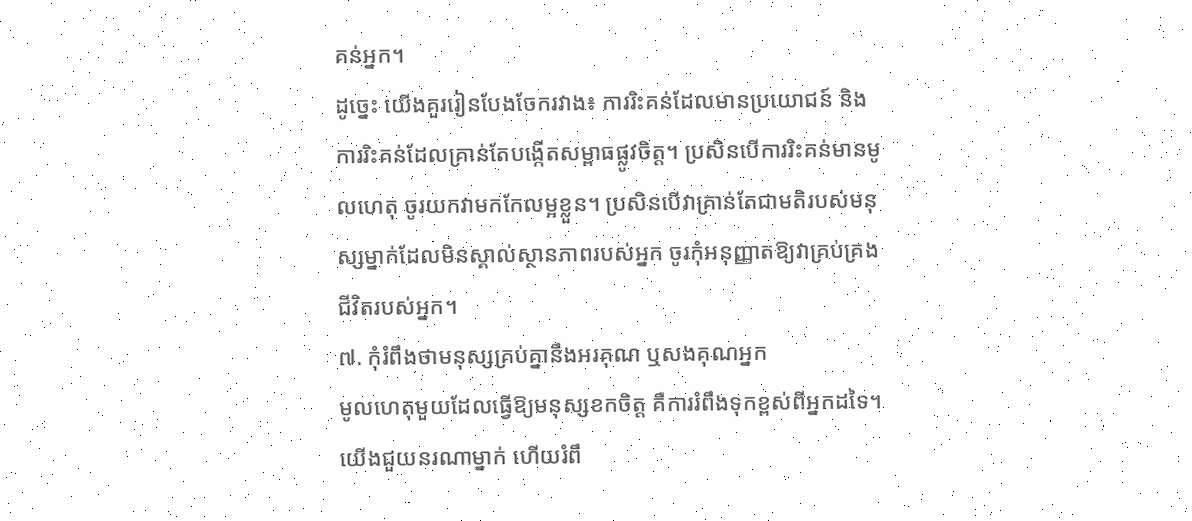គន់អ្នក។
ដូច្នេះ យើងគួររៀនបែងចែករវាង៖ ការរិះគន់ដែលមានប្រយោជន៍ និង ការរិះគន់ដែលគ្រាន់តែបង្កើតសម្ពាធផ្លូវចិត្ត។ ប្រសិនបើការរិះគន់មានមូលហេតុ ចូរយកវាមកកែលម្អខ្លួន។ ប្រសិនបើវាគ្រាន់តែជាមតិរបស់មនុស្សម្នាក់ដែលមិនស្គាល់ស្ថានភាពរបស់អ្នក ចូរកុំអនុញ្ញាតឱ្យវាគ្រប់គ្រងជីវិតរបស់អ្នក។
៧. កុំរំពឹងថាមនុស្សគ្រប់គ្នានឹងអរគុណ ឬសងគុណអ្នក
មូលហេតុមួយដែលធ្វើឱ្យមនុស្សខកចិត្ត គឺការរំពឹងទុកខ្ពស់ពីអ្នកដទៃ។ យើងជួយនរណាម្នាក់ ហើយរំពឹ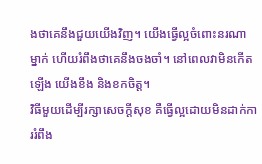ងថាគេនឹងជួយយើងវិញ។ យើងធ្វើល្អចំពោះនរណាម្នាក់ ហើយរំពឹងថាគេនឹងចងចាំ។ នៅពេលវាមិនកើតឡើង យើងខឹង និងខកចិត្ត។
វិធីមួយដើម្បីរក្សាសេចក្តីសុខ គឺធ្វើល្អដោយមិនដាក់ការរំពឹង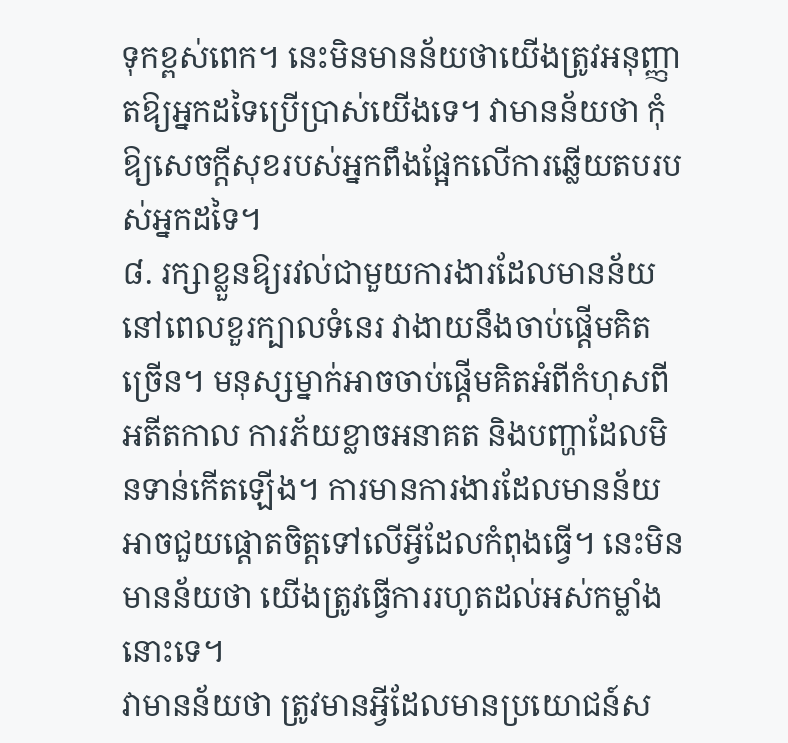ទុកខ្ពស់ពេក។ នេះមិនមានន័យថាយើងត្រូវអនុញ្ញាតឱ្យអ្នកដទៃប្រើប្រាស់យើងទេ។ វាមានន័យថា កុំឱ្យសេចក្តីសុខរបស់អ្នកពឹងផ្អែកលើការឆ្លើយតបរបស់អ្នកដទៃ។
៨. រក្សាខ្លួនឱ្យរវល់ជាមួយការងារដែលមានន័យ
នៅពេលខួរក្បាលទំនេរ វាងាយនឹងចាប់ផ្តើមគិតច្រើន។ មនុស្សម្នាក់អាចចាប់ផ្តើមគិតអំពីកំហុសពីអតីតកាល ការភ័យខ្លាចអនាគត និងបញ្ហាដែលមិនទាន់កើតឡើង។ ការមានការងារដែលមានន័យអាចជួយផ្តោតចិត្តទៅលើអ្វីដែលកំពុងធ្វើ។ នេះមិនមានន័យថា យើងត្រូវធ្វើការរហូតដល់អស់កម្លាំងនោះទេ។
វាមានន័យថា ត្រូវមានអ្វីដែលមានប្រយោជន៍ស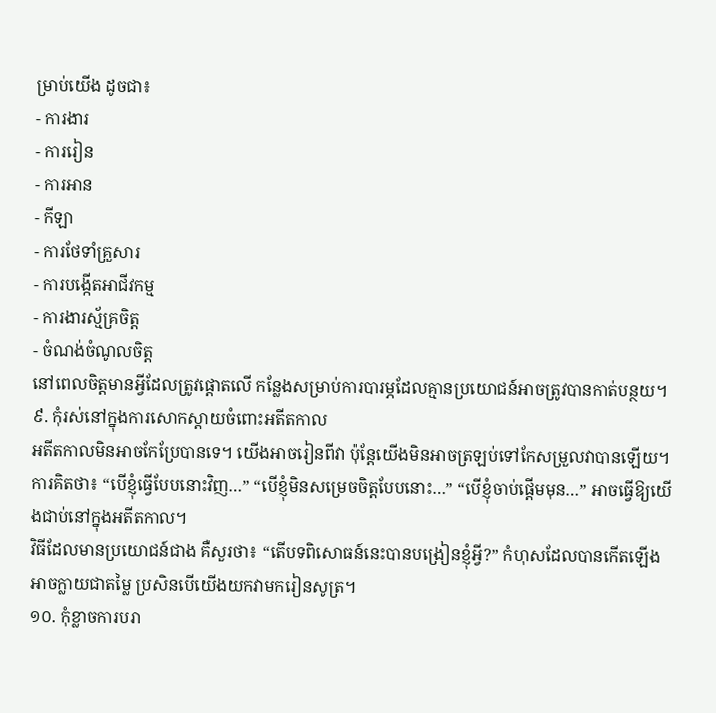ម្រាប់យើង ដូចជា៖
- ការងារ
- ការរៀន
- ការអាន
- កីឡា
- ការថែទាំគ្រួសារ
- ការបង្កើតអាជីវកម្ម
- ការងារស្ម័គ្រចិត្ត
- ចំណង់ចំណូលចិត្ត
នៅពេលចិត្តមានអ្វីដែលត្រូវផ្តោតលើ កន្លែងសម្រាប់ការបារម្ភដែលគ្មានប្រយោជន៍អាចត្រូវបានកាត់បន្ថយ។
៩. កុំរស់នៅក្នុងការសោកស្តាយចំពោះអតីតកាល
អតីតកាលមិនអាចកែប្រែបានទេ។ យើងអាចរៀនពីវា ប៉ុន្តែយើងមិនអាចត្រឡប់ទៅកែសម្រួលវាបានឡើយ។
ការគិតថា៖ “បើខ្ញុំធ្វើបែបនោះវិញ…” “បើខ្ញុំមិនសម្រេចចិត្តបែបនោះ…” “បើខ្ញុំចាប់ផ្តើមមុន…” អាចធ្វើឱ្យយើងជាប់នៅក្នុងអតីតកាល។
វិធីដែលមានប្រយោជន៍ជាង គឺសួរថា៖ “តើបទពិសោធន៍នេះបានបង្រៀនខ្ញុំអ្វី?” កំហុសដែលបានកើតឡើងអាចក្លាយជាតម្លៃ ប្រសិនបើយើងយកវាមករៀនសូត្រ។
១០. កុំខ្លាចការបរា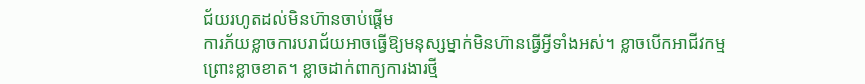ជ័យរហូតដល់មិនហ៊ានចាប់ផ្តើម
ការភ័យខ្លាចការបរាជ័យអាចធ្វើឱ្យមនុស្សម្នាក់មិនហ៊ានធ្វើអ្វីទាំងអស់។ ខ្លាចបើកអាជីវកម្ម ព្រោះខ្លាចខាត។ ខ្លាចដាក់ពាក្យការងារថ្មី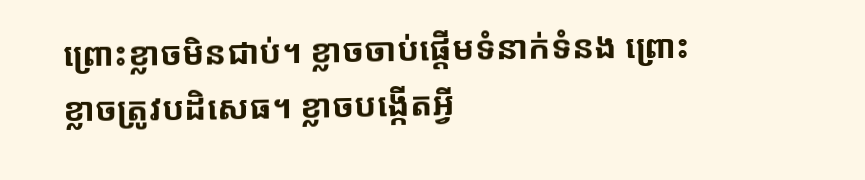ព្រោះខ្លាចមិនជាប់។ ខ្លាចចាប់ផ្តើមទំនាក់ទំនង ព្រោះខ្លាចត្រូវបដិសេធ។ ខ្លាចបង្កើតអ្វី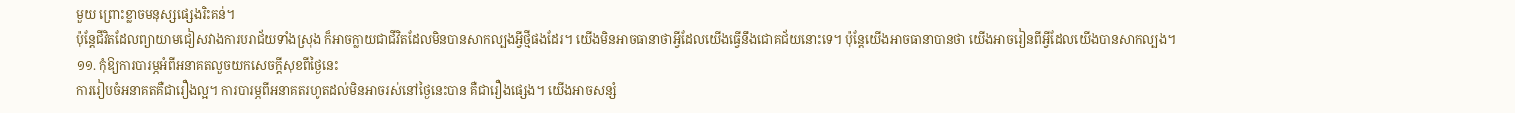មួយ ព្រោះខ្លាចមនុស្សផ្សេងរិះគន់។
ប៉ុន្តែជីវិតដែលព្យាយាមជៀសវាងការបរាជ័យទាំងស្រុង ក៏អាចក្លាយជាជីវិតដែលមិនបានសាកល្បងអ្វីថ្មីផងដែរ។ យើងមិនអាចធានាថាអ្វីដែលយើងធ្វើនឹងជោគជ័យនោះទេ។ ប៉ុន្តែយើងអាចធានាបានថា យើងអាចរៀនពីអ្វីដែលយើងបានសាកល្បង។
១១. កុំឱ្យការបារម្ភអំពីអនាគតលួចយកសេចក្តីសុខពីថ្ងៃនេះ
ការរៀបចំអនាគតគឺជារឿងល្អ។ ការបារម្ភពីអនាគតរហូតដល់មិនអាចរស់នៅថ្ងៃនេះបាន គឺជារឿងផ្សេង។ យើងអាចសន្សំ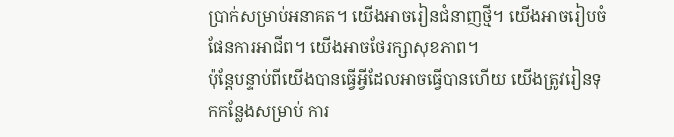ប្រាក់សម្រាប់អនាគត។ យើងអាចរៀនជំនាញថ្មី។ យើងអាចរៀបចំផែនការអាជីព។ យើងអាចថែរក្សាសុខភាព។
ប៉ុន្តែបន្ទាប់ពីយើងបានធ្វើអ្វីដែលអាចធ្វើបានហើយ យើងត្រូវរៀនទុកកន្លែងសម្រាប់ ការ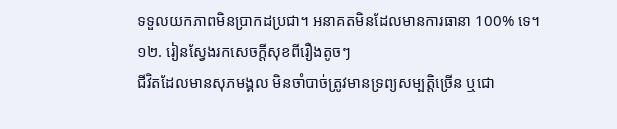ទទួលយកភាពមិនប្រាកដប្រជា។ អនាគតមិនដែលមានការធានា 100% ទេ។
១២. រៀនស្វែងរកសេចក្តីសុខពីរឿងតូចៗ
ជីវិតដែលមានសុភមង្គល មិនចាំបាច់ត្រូវមានទ្រព្យសម្បត្តិច្រើន ឬជោ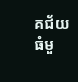គជ័យធំមួ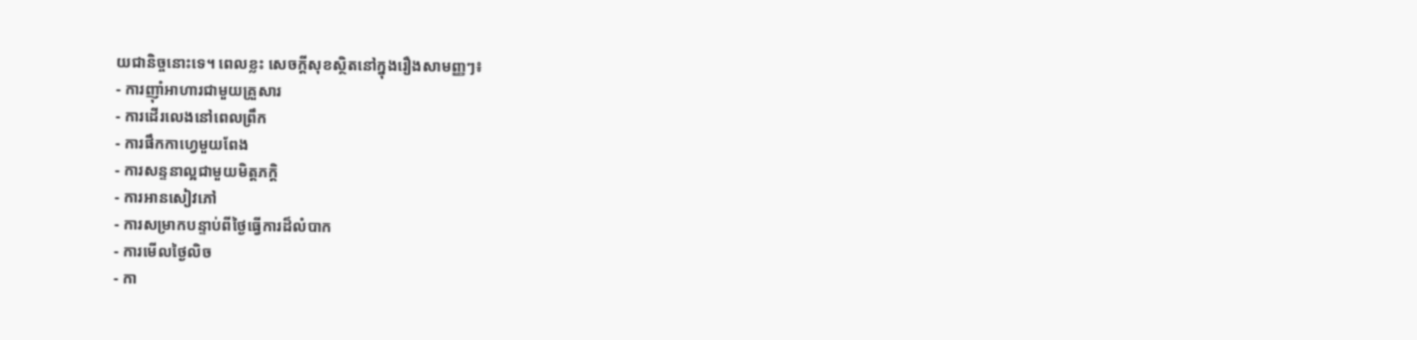យជានិច្ចនោះទេ។ ពេលខ្លះ សេចក្តីសុខស្ថិតនៅក្នុងរឿងសាមញ្ញៗ៖
- ការញ៉ាំអាហារជាមួយគ្រួសារ
- ការដើរលេងនៅពេលព្រឹក
- ការផឹកកាហ្វេមួយពែង
- ការសន្ទនាល្អជាមួយមិត្តភក្តិ
- ការអានសៀវភៅ
- ការសម្រាកបន្ទាប់ពីថ្ងៃធ្វើការដ៏លំបាក
- ការមើលថ្ងៃលិច
- កា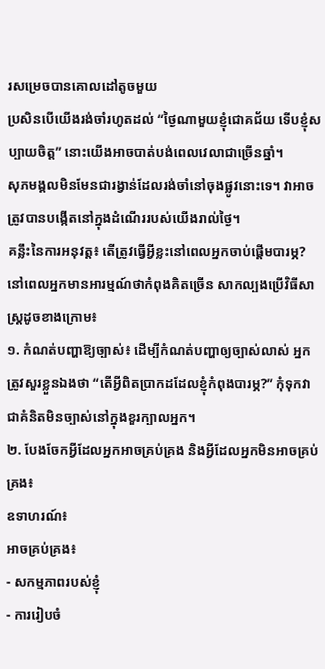រសម្រេចបានគោលដៅតូចមួយ
ប្រសិនបើយើងរង់ចាំរហូតដល់ “ថ្ងៃណាមួយខ្ញុំជោគជ័យ ទើបខ្ញុំសប្បាយចិត្ត” នោះយើងអាចបាត់បង់ពេលវេលាជាច្រើនឆ្នាំ។
សុភមង្គលមិនមែនជារង្វាន់ដែលរង់ចាំនៅចុងផ្លូវនោះទេ។ វាអាចត្រូវបានបង្កើតនៅក្នុងដំណើររបស់យើងរាល់ថ្ងៃ។
គន្លឹះនៃការអនុវត្ត៖ តើត្រូវធ្វើអ្វីខ្លះនៅពេលអ្នកចាប់ផ្តើមបារម្ភ?
នៅពេលអ្នកមានអារម្មណ៍ថាកំពុងគិតច្រើន សាកល្បងប្រើវិធីសាស្ត្រដូចខាងក្រោម៖
១. កំណត់បញ្ហាឱ្យច្បាស់៖ ដើម្បីកំណត់បញ្ហាឲ្យច្បាស់លាស់ អ្នកត្រូវសួរខ្លួនឯងថា “តើអ្វីពិតប្រាកដដែលខ្ញុំកំពុងបារម្ភ?” កុំទុកវាជាគំនិតមិនច្បាស់នៅក្នុងខួរក្បាលអ្នក។
២. បែងចែកអ្វីដែលអ្នកអាចគ្រប់គ្រង និងអ្វីដែលអ្នកមិនអាចគ្រប់គ្រង៖
ឧទាហរណ៍៖
អាចគ្រប់គ្រង៖
- សកម្មភាពរបស់ខ្ញុំ
- ការរៀបចំ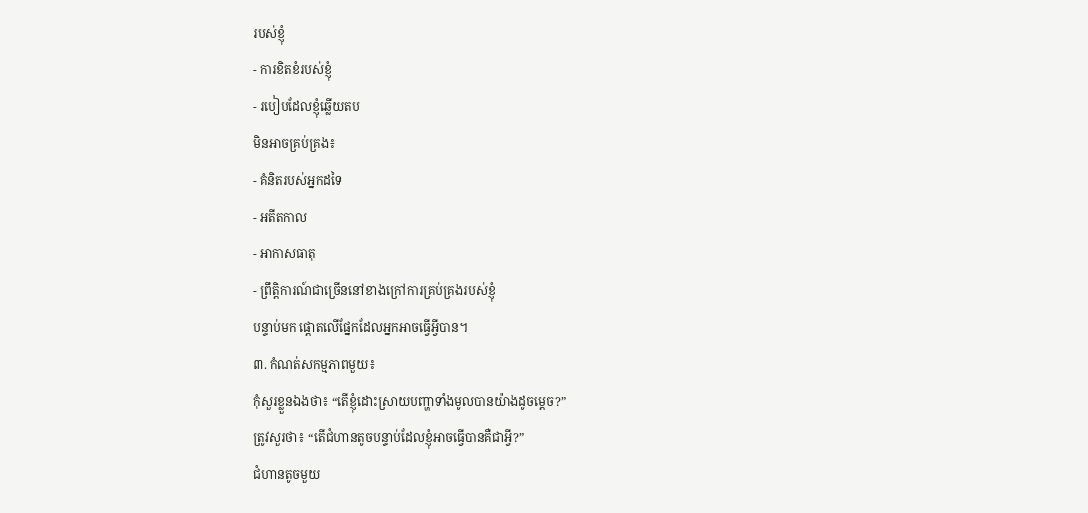របស់ខ្ញុំ
- ការខិតខំរបស់ខ្ញុំ
- របៀបដែលខ្ញុំឆ្លើយតប
មិនអាចគ្រប់គ្រង៖
- គំនិតរបស់អ្នកដទៃ
- អតីតកាល
- អាកាសធាតុ
- ព្រឹត្តិការណ៍ជាច្រើននៅខាងក្រៅការគ្រប់គ្រងរបស់ខ្ញុំ
បន្ទាប់មក ផ្តោតលើផ្នែកដែលអ្នកអាចធ្វើអ្វីបាន។
៣. កំណត់សកម្មភាពមួយ៖
កុំសួរខ្លួនឯងថា៖ “តើខ្ញុំដោះស្រាយបញ្ហាទាំងមូលបានយ៉ាងដូចម្តេច?”
ត្រូវសួរថា៖ “តើជំហានតូចបន្ទាប់ដែលខ្ញុំអាចធ្វើបានគឺជាអ្វី?”
ជំហានតូចមួយ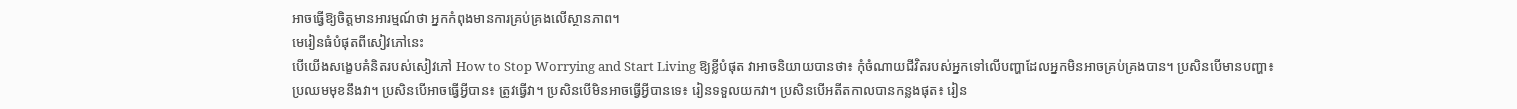អាចធ្វើឱ្យចិត្តមានអារម្មណ៍ថា អ្នកកំពុងមានការគ្រប់គ្រងលើស្ថានភាព។
មេរៀនធំបំផុតពីសៀវភៅនេះ
បើយើងសង្ខេបគំនិតរបស់សៀវភៅ How to Stop Worrying and Start Living ឱ្យខ្លីបំផុត វាអាចនិយាយបានថា៖ កុំចំណាយជីវិតរបស់អ្នកទៅលើបញ្ហាដែលអ្នកមិនអាចគ្រប់គ្រងបាន។ ប្រសិនបើមានបញ្ហា៖ ប្រឈមមុខនឹងវា។ ប្រសិនបើអាចធ្វើអ្វីបាន៖ ត្រូវធ្វើវា។ ប្រសិនបើមិនអាចធ្វើអ្វីបានទេ៖ រៀនទទួលយកវា។ ប្រសិនបើអតីតកាលបានកន្លងផុត៖ រៀន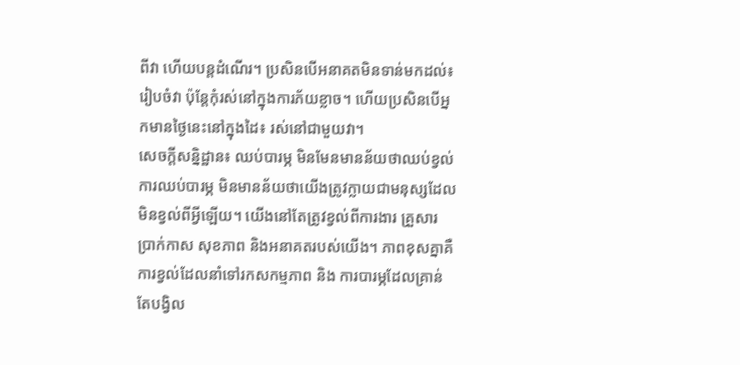ពីវា ហើយបន្តដំណើរ។ ប្រសិនបើអនាគតមិនទាន់មកដល់៖ រៀបចំវា ប៉ុន្តែកុំរស់នៅក្នុងការភ័យខ្លាច។ ហើយប្រសិនបើអ្នកមានថ្ងៃនេះនៅក្នុងដៃ៖ រស់នៅជាមួយវា។
សេចក្តីសន្និដ្ឋាន៖ ឈប់បារម្ភ មិនមែនមានន័យថាឈប់ខ្វល់
ការឈប់បារម្ភ មិនមានន័យថាយើងត្រូវក្លាយជាមនុស្សដែលមិនខ្វល់ពីអ្វីឡើយ។ យើងនៅតែត្រូវខ្វល់ពីការងារ គ្រួសារ ប្រាក់កាស សុខភាព និងអនាគតរបស់យើង។ ភាពខុសគ្នាគឺ ការខ្វល់ដែលនាំទៅរកសកម្មភាព និង ការបារម្ភដែលគ្រាន់តែបង្វិល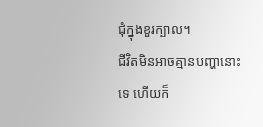ជុំក្នុងខួរក្បាល។
ជីវិតមិនអាចគ្មានបញ្ហានោះទេ ហើយក៏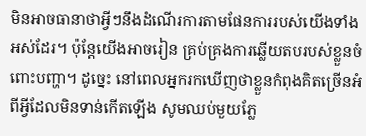មិនអាចធានាថាអ្វីៗនឹងដំណើរការតាមផែនការរបស់យើងទាំងអស់ដែរ។ ប៉ុន្តែយើងអាចរៀន គ្រប់គ្រងការឆ្លើយតបរបស់ខ្លួនចំពោះបញ្ហា។ ដូច្នេះ នៅពេលអ្នករកឃើញថាខ្លួនកំពុងគិតច្រើនអំពីអ្វីដែលមិនទាន់កើតឡើង សូមឈប់មួយភ្លែ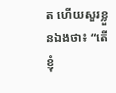ត ហើយសួរខ្លួនឯងថា៖ “តើខ្ញុំ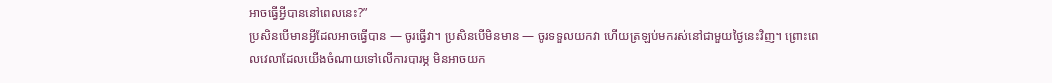អាចធ្វើអ្វីបាននៅពេលនេះ?”
ប្រសិនបើមានអ្វីដែលអាចធ្វើបាន — ចូរធ្វើវា។ ប្រសិនបើមិនមាន — ចូរទទួលយកវា ហើយត្រឡប់មករស់នៅជាមួយថ្ងៃនេះវិញ។ ព្រោះពេលវេលាដែលយើងចំណាយទៅលើការបារម្ភ មិនអាចយក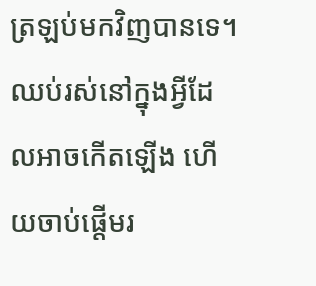ត្រឡប់មកវិញបានទេ។ ឈប់រស់នៅក្នុងអ្វីដែលអាចកើតឡើង ហើយចាប់ផ្តើមរ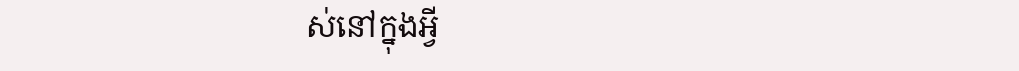ស់នៅក្នុងអ្វី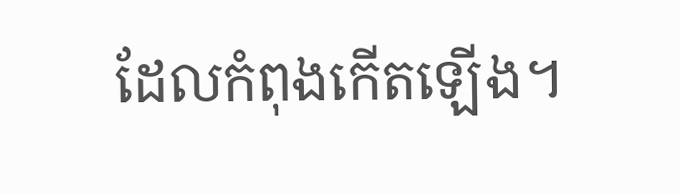ដែលកំពុងកើតឡើង។